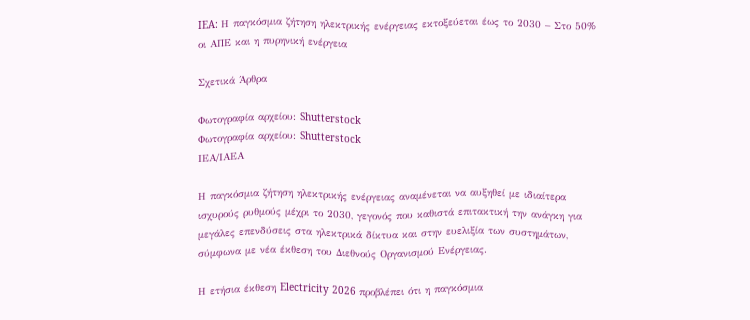IEA: Η παγκόσμια ζήτηση ηλεκτρικής ενέργειας εκτοξεύεται έως το 2030 – Στο 50% οι ΑΠΕ και η πυρηνική ενέργεια

Σχετικά Άρθρα

Φωτογραφία αρχείου: Shutterstock
Φωτογραφία αρχείου: Shutterstock
ΙΕΑ/ΙΑΕΑ

Η παγκόσμια ζήτηση ηλεκτρικής ενέργειας αναμένεται να αυξηθεί με ιδιαίτερα ισχυρούς ρυθμούς μέχρι το 2030, γεγονός που καθιστά επιτακτική την ανάγκη για μεγάλες επενδύσεις στα ηλεκτρικά δίκτυα και στην ευελιξία των συστημάτων, σύμφωνα με νέα έκθεση του Διεθνούς Οργανισμού Ενέργειας.

Η ετήσια έκθεση Electricity 2026 προβλέπει ότι η παγκόσμια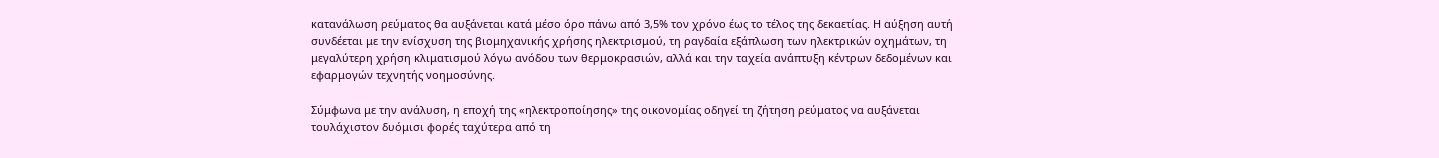κατανάλωση ρεύματος θα αυξάνεται κατά μέσο όρο πάνω από 3,5% τον χρόνο έως το τέλος της δεκαετίας. Η αύξηση αυτή συνδέεται με την ενίσχυση της βιομηχανικής χρήσης ηλεκτρισμού, τη ραγδαία εξάπλωση των ηλεκτρικών οχημάτων, τη μεγαλύτερη χρήση κλιματισμού λόγω ανόδου των θερμοκρασιών, αλλά και την ταχεία ανάπτυξη κέντρων δεδομένων και εφαρμογών τεχνητής νοημοσύνης.

Σύμφωνα με την ανάλυση, η εποχή της «ηλεκτροποίησης» της οικονομίας οδηγεί τη ζήτηση ρεύματος να αυξάνεται τουλάχιστον δυόμισι φορές ταχύτερα από τη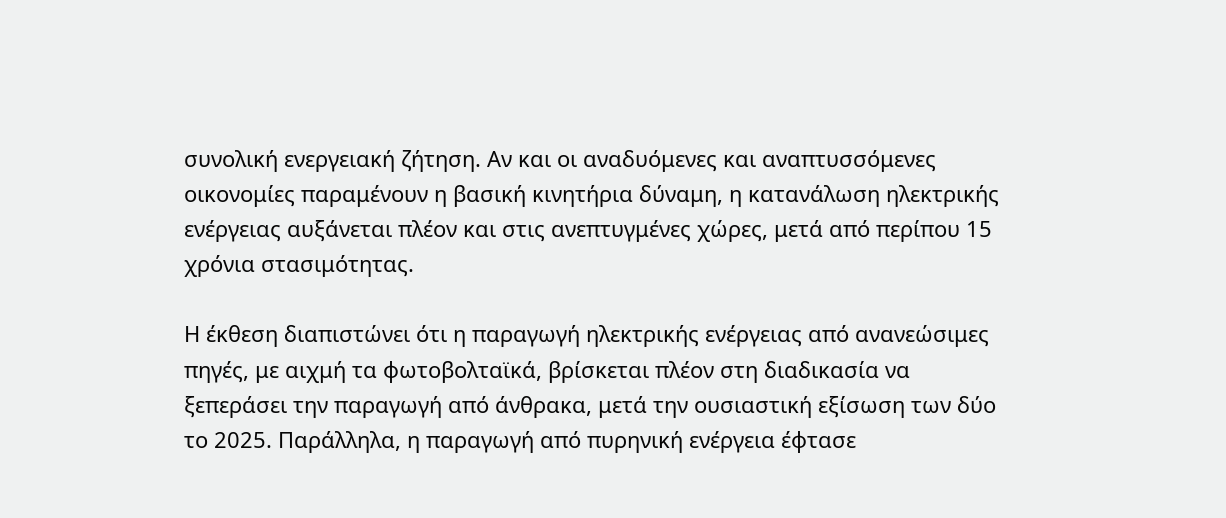συνολική ενεργειακή ζήτηση. Αν και οι αναδυόμενες και αναπτυσσόμενες οικονομίες παραμένουν η βασική κινητήρια δύναμη, η κατανάλωση ηλεκτρικής ενέργειας αυξάνεται πλέον και στις ανεπτυγμένες χώρες, μετά από περίπου 15 χρόνια στασιμότητας.

Η έκθεση διαπιστώνει ότι η παραγωγή ηλεκτρικής ενέργειας από ανανεώσιμες πηγές, με αιχμή τα φωτοβολταϊκά, βρίσκεται πλέον στη διαδικασία να ξεπεράσει την παραγωγή από άνθρακα, μετά την ουσιαστική εξίσωση των δύο το 2025. Παράλληλα, η παραγωγή από πυρηνική ενέργεια έφτασε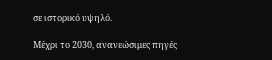σε ιστορικό υψηλό.

Μέχρι το 2030, ανανεώσιμες πηγές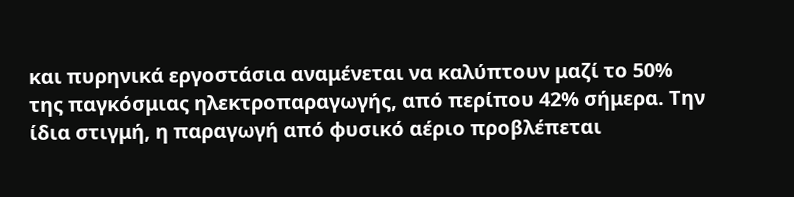και πυρηνικά εργοστάσια αναμένεται να καλύπτουν μαζί το 50% της παγκόσμιας ηλεκτροπαραγωγής, από περίπου 42% σήμερα. Την ίδια στιγμή, η παραγωγή από φυσικό αέριο προβλέπεται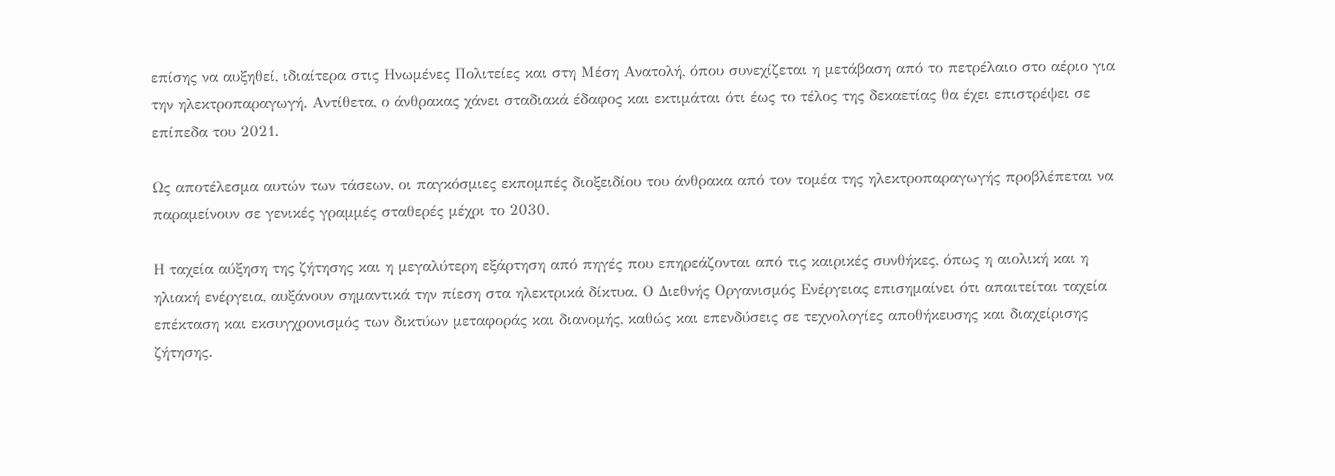επίσης να αυξηθεί, ιδιαίτερα στις Ηνωμένες Πολιτείες και στη Μέση Ανατολή, όπου συνεχίζεται η μετάβαση από το πετρέλαιο στο αέριο για την ηλεκτροπαραγωγή. Αντίθετα, ο άνθρακας χάνει σταδιακά έδαφος και εκτιμάται ότι έως το τέλος της δεκαετίας θα έχει επιστρέψει σε επίπεδα του 2021.

Ως αποτέλεσμα αυτών των τάσεων, οι παγκόσμιες εκπομπές διοξειδίου του άνθρακα από τον τομέα της ηλεκτροπαραγωγής προβλέπεται να παραμείνουν σε γενικές γραμμές σταθερές μέχρι το 2030.

Η ταχεία αύξηση της ζήτησης και η μεγαλύτερη εξάρτηση από πηγές που επηρεάζονται από τις καιρικές συνθήκες, όπως η αιολική και η ηλιακή ενέργεια, αυξάνουν σημαντικά την πίεση στα ηλεκτρικά δίκτυα. Ο Διεθνής Οργανισμός Ενέργειας επισημαίνει ότι απαιτείται ταχεία επέκταση και εκσυγχρονισμός των δικτύων μεταφοράς και διανομής, καθώς και επενδύσεις σε τεχνολογίες αποθήκευσης και διαχείρισης ζήτησης.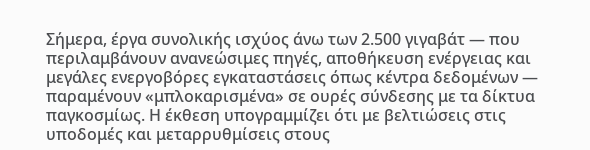Σήμερα, έργα συνολικής ισχύος άνω των 2.500 γιγαβάτ — που περιλαμβάνουν ανανεώσιμες πηγές, αποθήκευση ενέργειας και μεγάλες ενεργοβόρες εγκαταστάσεις όπως κέντρα δεδομένων — παραμένουν «μπλοκαρισμένα» σε ουρές σύνδεσης με τα δίκτυα παγκοσμίως. Η έκθεση υπογραμμίζει ότι με βελτιώσεις στις υποδομές και μεταρρυθμίσεις στους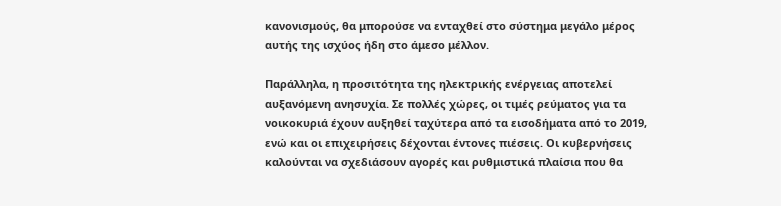κανονισμούς, θα μπορούσε να ενταχθεί στο σύστημα μεγάλο μέρος αυτής της ισχύος ήδη στο άμεσο μέλλον.

Παράλληλα, η προσιτότητα της ηλεκτρικής ενέργειας αποτελεί αυξανόμενη ανησυχία. Σε πολλές χώρες, οι τιμές ρεύματος για τα νοικοκυριά έχουν αυξηθεί ταχύτερα από τα εισοδήματα από το 2019, ενώ και οι επιχειρήσεις δέχονται έντονες πιέσεις. Οι κυβερνήσεις καλούνται να σχεδιάσουν αγορές και ρυθμιστικά πλαίσια που θα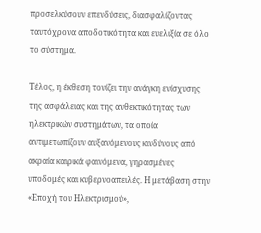προσελκύσουν επενδύσεις, διασφαλίζοντας ταυτόχρονα αποδοτικότητα και ευελιξία σε όλο το σύστημα.

Τέλος, η έκθεση τονίζει την ανάγκη ενίσχυσης της ασφάλειας και της ανθεκτικότητας των ηλεκτρικών συστημάτων, τα οποία αντιμετωπίζουν αυξανόμενους κινδύνους από ακραία καιρικά φαινόμενα, γηρασμένες υποδομές και κυβερνοαπειλές. Η μετάβαση στην «Εποχή του Ηλεκτρισμού»,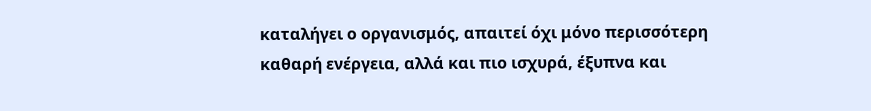καταλήγει ο οργανισμός, απαιτεί όχι μόνο περισσότερη καθαρή ενέργεια, αλλά και πιο ισχυρά, έξυπνα και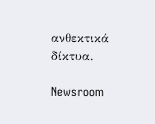ανθεκτικά δίκτυα.

Newsroom